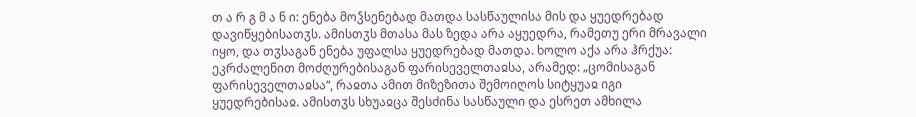თ ა რ გ მ ა ნ ი: ენება მოჴსენებად მათდა სასწაულისა მის და ყუედრებად დავიწყებისათჳს. ამისთჳს მთასა მას ზედა არა აყუედრა, რამეთუ ერი მრავალი იყო, და თჳსაგან ენება უფალსა ყუედრებად მათდა. ხოლო აქა არა ჰრქუა: ეკრძალენით მოძღურებისაგან ფარისეველთაჲსა, არამედ: „ცომისაგან ფარისეველთაჲსა“, რაჲთა ამით მიზეზითა შემოიღოს სიტყუაჲ იგი ყუედრებისაჲ. ამისთჳს სხუაჲცა შესძინა სასწაული და ესრეთ ამხილა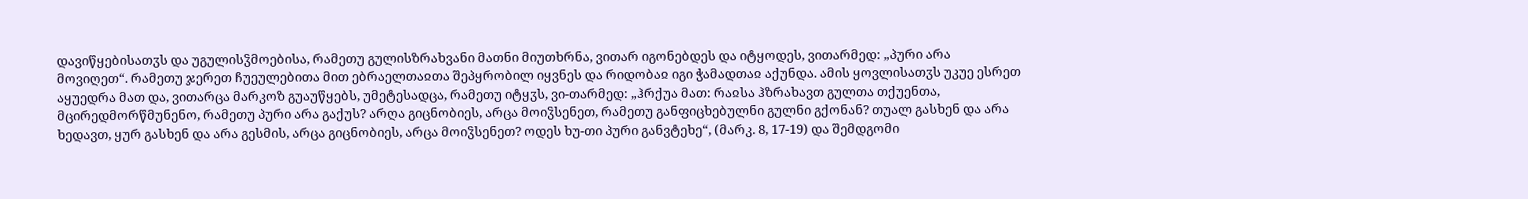დავიწყებისათჳს და უგულისჴმოებისა, რამეთუ გულისზრახვანი მათნი მიუთხრნა, ვითარ იგონებდეს და იტყოდეს, ვითარმედ: „პური არა მოვიღეთ“. რამეთუ ჯერეთ ჩუეულებითა მით ებრაელთაჲთა შეპყრობილ იყვნეს და რიდობაჲ იგი ჭამადთაჲ აქუნდა. ამის ყოვლისათჳს უკუე ესრეთ აყუედრა მათ და, ვითარცა მარკოზ გუაუწყებს, უმეტესადცა, რამეთუ იტყჳს, ვი-თარმედ: „ჰრქუა მათ: რაჲსა ჰზრახავთ გულთა თქუენთა, მცირედმორწმუნენო, რამეთუ პური არა გაქუს? არღა გიცნობიეს, არცა მოიჴსენეთ, რამეთუ განფიცხებულნი გულნი გქონან? თუალ გასხენ და არა ხედავთ, ყურ გასხენ და არა გესმის, არცა გიცნობიეს, არცა მოიჴსენეთ? ოდეს ხუ-თი პური განვტეხე“, (მარკ. 8, 17-19) და შემდგომი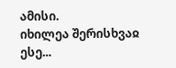ამისი.
იხილეა შერისხვაჲ ესე...